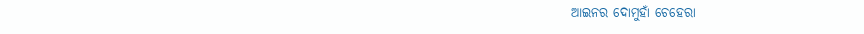ଆଇନର ଦୋମୁହାଁ ଚେହେରା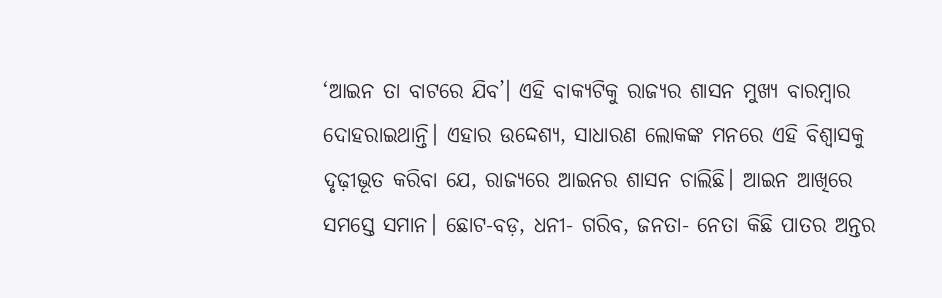‘ଆଇନ ତା ବାଟରେ ଯିବ’। ଏହି ବାକ୍ୟଟିକୁ ରାଜ୍ୟର ଶାସନ ମୁଖ୍ୟ ବାରମ୍ବାର ଦୋହରାଇଥାନ୍ତି। ଏହାର ଉଦ୍ଦେଶ୍ୟ, ସାଧାରଣ ଲୋକଙ୍କ ମନରେ ଏହି ବିଶ୍ୱାସକୁ ଦୃଢ଼ୀଭୂତ କରିବା ଯେ, ରାଜ୍ୟରେ ଆଇନର ଶାସନ ଚାଲିଛି। ଆଇନ ଆଖିରେ ସମସ୍ତେ ସମାନ। ଛୋଟ-ବଡ଼, ଧନୀ- ଗରିବ, ଜନତା- ନେତା କିଛି ପାତର ଅନ୍ତର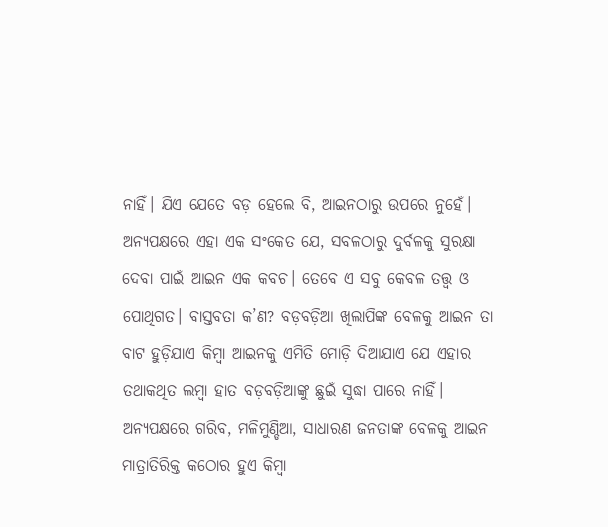ନାହିଁ। ଯିଏ ଯେତେ ବଡ଼ ହେଲେ ବି, ଆଇନଠାରୁ ଉପରେ ନୁହେଁ। ଅନ୍ୟପକ୍ଷରେ ଏହା ଏକ ସଂକେତ ଯେ, ସବଳଠାରୁ ଦୁର୍ବଳକୁ ସୁରକ୍ଷା ଦେବା ପାଇଁ ଆଇନ ଏକ କବଚ। ତେବେ ଏ ସବୁ କେବଳ ତତ୍ତ୍ୱ ଓ ପୋଥିଗତ। ବାସ୍ତବତା କ’ଣ? ବଡ଼ବଡ଼ିଆ ଖିଲାପିଙ୍କ ବେଳକୁ ଆଇନ ତା ବାଟ ହୁଡ଼ିଯାଏ କିମ୍ବା ଆଇନକୁ ଏମିତି ମୋଡ଼ି ଦିଆଯାଏ ଯେ ଏହାର ତଥାକଥିତ ଲମ୍ବା ହାତ ବଡ଼ବଡ଼ିଆଙ୍କୁ ଛୁଇଁ ସୁଦ୍ଧା ପାରେ ନାହିଁ। ଅନ୍ୟପକ୍ଷରେ ଗରିବ, ମଳିମୁଣ୍ଡିଆ, ସାଧାରଣ ଜନତାଙ୍କ ବେଳକୁ ଆଇନ ମାତ୍ରାତିରିକ୍ତ କଠୋର ହୁଏ କିମ୍ବା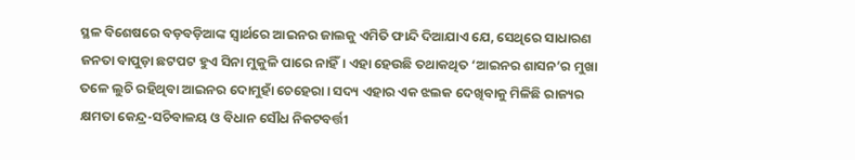ସ୍ଥଳ ବିଶେଷରେ ବଡ଼ବଡ଼ିଆଙ୍କ ସ୍ୱାର୍ଥରେ ଆଇନର ଜାଲକୁ ଏମିତି ଫାନ୍ଦି ଦିଆଯାଏ ଯେ, ସେଥିରେ ସାଧାରଣ ଜନତା ବାପୁଡ଼ା ଛଟପଟ ହୁଏ ସିନା ମୁକୁଳି ପାରେ ନାହିଁ। ଏହା ହେଉଛି ତଥାକଥିତ ‘ଆଇନର ଶାସନ’ର ମୁଖା ତଳେ ଲୁଚି ରହିଥିବା ଆଇନର ଦୋମୁହାଁ ଚେହେରା। ସଦ୍ୟ ଏହାର ଏକ ଝଲକ ଦେଖିବାକୁ ମିଳିଛି ରାଜ୍ୟର କ୍ଷମତା କେନ୍ଦ୍ର-ସଚିବାଳୟ ଓ ବିଧାନ ସୌଧ ନିକଟବର୍ତ୍ତୀ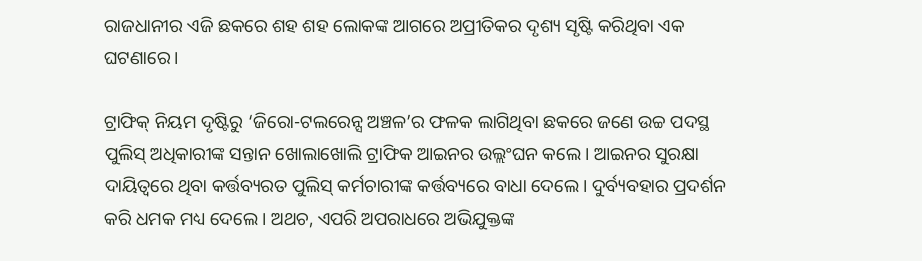ରାଜଧାନୀର ଏଜି ଛକରେ ଶହ ଶହ ଲୋକଙ୍କ ଆଗରେ ଅପ୍ରୀତିକର ଦୃଶ୍ୟ ସୃଷ୍ଟି କରିଥିବା ଏକ ଘଟଣାରେ।

ଟ୍ରାଫିକ୍‌ ନିୟମ ଦୃଷ୍ଟିରୁ ‘ଜିରୋ-ଟଲରେନ୍ସ ଅଞ୍ଚଳ’ର ଫଳକ ଲାଗିଥିବା ଛକରେ ଜଣେ ଉଚ୍ଚ ପଦସ୍ଥ ପୁଲିସ୍‌ ଅଧିକାରୀଙ୍କ ସନ୍ତାନ ଖୋଲାଖୋଲି ଟ୍ରାଫିକ ଆଇନର ଉଲ୍ଲଂଘନ କଲେ। ଆଇନର ସୁରକ୍ଷା ଦାୟିତ୍ୱରେ ଥିବା କର୍ତ୍ତବ୍ୟରତ ପୁଲିସ୍‌ କର୍ମଚାରୀଙ୍କ କର୍ତ୍ତବ୍ୟରେ ବାଧା ଦେଲେ। ଦୁର୍ବ୍ୟବହାର ପ୍ରଦର୍ଶନ କରି ଧମକ ମଧ୍ୟ ଦେଲେ। ଅଥଚ, ଏପରି ଅପରାଧରେ ଅଭିଯୁକ୍ତଙ୍କ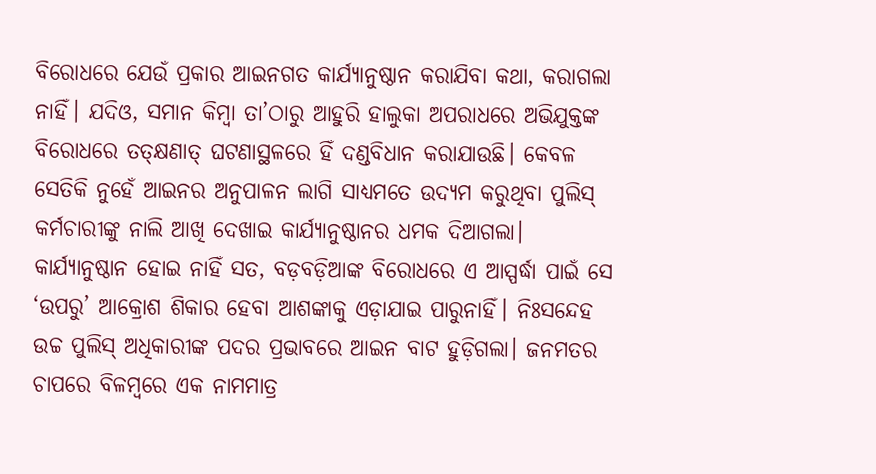ବିରୋଧରେ ଯେଉଁ ପ୍ରକାର ଆଇନଗତ କାର୍ଯ୍ୟାନୁଷ୍ଠାନ କରାଯିବା କଥା, କରାଗଲା ନାହିଁ। ଯଦିଓ, ସମାନ କିମ୍ବା ତା’ଠାରୁ ଆହୁରି ହାଲୁକା ଅପରାଧରେ ଅଭିଯୁକ୍ତଙ୍କ ବିରୋଧରେ ତତ୍‌କ୍ଷଣାତ୍‌ ଘଟଣାସ୍ଥଳରେ ହିଁ ଦଣ୍ଡବିଧାନ କରାଯାଉଛି। କେବଳ ସେତିକି ନୁହେଁ ଆଇନର ଅନୁପାଳନ ଲାଗି ସାଧ୍ୟମତେ ଉଦ୍ୟମ କରୁଥିବା ପୁଲିସ୍‌ କର୍ମଚାରୀଙ୍କୁ ନାଲି ଆଖି ଦେଖାଇ କାର୍ଯ୍ୟାନୁଷ୍ଠାନର ଧମକ ଦିଆଗଲା। କାର୍ଯ୍ୟାନୁଷ୍ଠାନ ହୋଇ ନାହିଁ ସତ, ବଡ଼ବଡ଼ିଆଙ୍କ ବିରୋଧରେ ଏ ଆସ୍ପର୍ଦ୍ଧା ପାଇଁ ସେ ‘ଉପରୁ’ ଆକ୍ରୋଶ ଶିକାର ହେବା ଆଶଙ୍କାକୁ ଏଡ଼ାଯାଇ ପାରୁନାହିଁ। ନିଃସନ୍ଦେହ ଉଚ୍ଚ ପୁଲିସ୍‌ ଅଧିକାରୀଙ୍କ ପଦର ପ୍ରଭାବରେ ଆଇନ ବାଟ ହୁଡ଼ିଗଲା। ଜନମତର ଚାପରେ ବିଳମ୍ବରେ ଏକ ନାମମାତ୍ର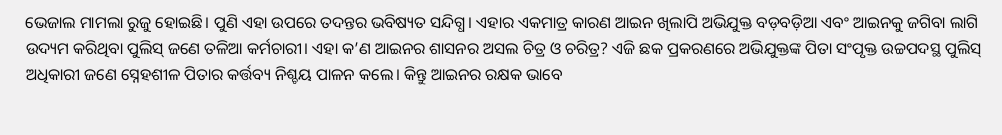ଭେଜାଲ ମାମଲା ରୁଜୁ ହୋଇଛି। ପୁଣି ଏହା ଉପରେ ତଦନ୍ତର ଭବିଷ୍ୟତ ସନ୍ଦିଗ୍ଧ। ଏହାର ଏକମାତ୍ର କାରଣ ଆଇନ ଖିଲାପି ଅଭିଯୁକ୍ତ ବଡ଼ବଡ଼ିଆ ଏବଂ ଆଇନକୁ ଜଗିବା ଲାଗି ଉଦ୍ୟମ କରିଥିବା ପୁଲିସ୍‌ ଜଣେ ତଳିଆ କର୍ମଚାରୀ। ଏହା କ’ଣ ଆଇନର ଶାସନର ଅସଲ ଚିତ୍ର ଓ ଚରିତ୍ର? ଏଜି ଛକ ପ୍ରକରଣରେ ଅଭିଯୁକ୍ତଙ୍କ ପିତା ସଂପୃକ୍ତ ଉଚ୍ଚପଦସ୍ଥ ପୁଲିସ୍‌ ଅଧିକାରୀ ଜଣେ ସ୍ନେହଶୀଳ ପିତାର କର୍ତ୍ତବ୍ୟ ନିଶ୍ଚୟ ପାଳନ କଲେ। କିନ୍ତୁ ଆଇନର ରକ୍ଷକ ଭାବେ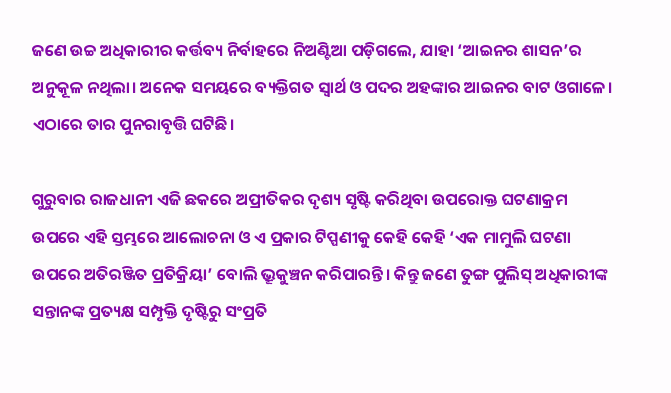ଜଣେ ଉଚ୍ଚ ଅଧିକାରୀର କର୍ତ୍ତବ୍ୟ ନିର୍ବାହରେ ନିଅଣ୍ଟିଆ ପଡ଼ିଗଲେ, ଯାହା ‘ଆଇନର ଶାସନ’ର ଅନୁକୂଳ ନଥିଲା। ଅନେକ ସମୟରେ ବ୍ୟକ୍ତିଗତ ସ୍ୱାର୍ଥ ଓ ପଦର ଅହଙ୍କାର ଆଇନର ବାଟ ଓଗାଳେ। ଏଠାରେ ତାର ପୁନରାବୃତ୍ତି ଘଟିଛି।

ଗୁରୁବାର ରାଜଧାନୀ ଏଜି ଛକରେ ଅପ୍ରୀତିକର ଦୃଶ୍ୟ ସୃଷ୍ଟି କରିଥିବା ଉପରୋକ୍ତ ଘଟଣାକ୍ରମ ଉପରେ ଏହି ସ୍ତମ୍ଭରେ ଆଲୋଚନା ଓ ଏ ପ୍ରକାର ଟିପ୍ପଣୀକୁ କେହି କେହି ‘ଏକ ମାମୁଲି ଘଟଣା ଉପରେ ଅତିରଞ୍ଜିତ ପ୍ରତିକ୍ରିୟା’ ବୋଲି ଭ୍ରୂକୁଞ୍ଚନ କରିପାରନ୍ତି। କିନ୍ତୁ ଜଣେ ତୁଙ୍ଗ ପୁଲିସ୍‌ ଅଧିକାରୀଙ୍କ ସନ୍ତାନଙ୍କ ପ୍ରତ୍ୟକ୍ଷ ସମ୍ପୃକ୍ତି ଦୃଷ୍ଟିରୁ ସଂପ୍ରତି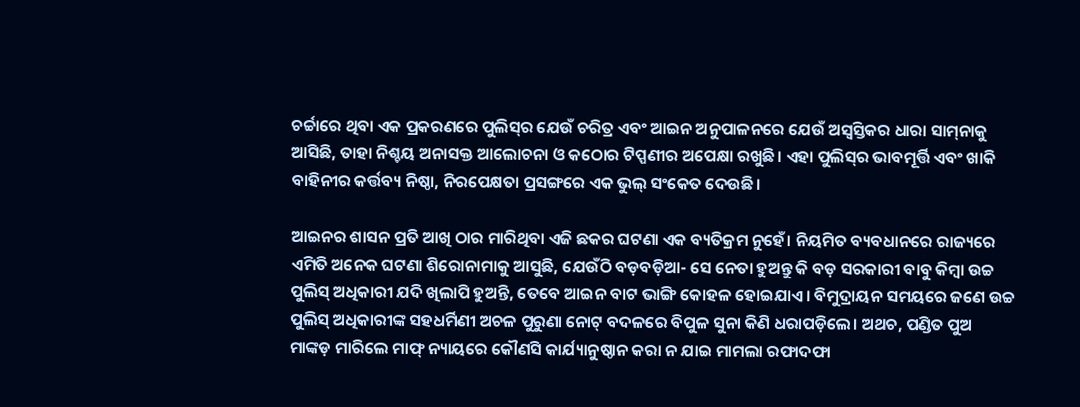ଚର୍ଚ୍ଚାରେ ଥିବା ଏକ ପ୍ରକରଣରେ ପୁଲିସ୍‌ର ଯେଉଁ ଚରିତ୍ର ଏବଂ ଆଇନ ଅନୁପାଳନରେ ଯେଉଁ ଅସ୍ୱସ୍ତିକର ଧାରା ସାମ୍‌ନାକୁ ଆସିଛି, ତାହା ନିଶ୍ଚୟ ଅନାସକ୍ତ ଆଲୋଚନା ଓ କଠୋର ଟିପ୍ପଣୀର ଅପେକ୍ଷା ରଖୁଛି। ଏହା ପୁଲିସ୍‌ର ଭାବମୂର୍ତ୍ତି ଏବଂ ଖାକି ବାହିନୀର କର୍ତ୍ତବ୍ୟ ନିଷ୍ଠା, ନିରପେକ୍ଷତା ପ୍ରସଙ୍ଗରେ ଏକ ଭୁଲ୍‌ ସଂକେତ ଦେଉଛି।

ଆଇନର ଶାସନ ପ୍ରତି ଆଖି ଠାର ମାରିଥିବା ଏଜି ଛକର ଘଟଣା ଏକ ବ୍ୟତିକ୍ରମ ନୁହେଁ। ନିୟମିତ ବ୍ୟବଧାନରେ ରାଜ୍ୟରେ ଏମିତି ଅନେକ ଘଟଣା ଶିରୋନାମାକୁ ଆସୁଛି, ଯେଉଁଠି ବଡ଼ବଡ଼ିଆ- ସେ ନେତା ହୁଅନ୍ତୁ କି ବଡ଼ ସରକାରୀ ବାବୁ କିମ୍ବା ଉଚ୍ଚ ପୁଲିସ୍‌ ଅଧିକାରୀ ଯଦି ଖିଲାପି ହୁଅନ୍ତି, ତେବେ ଆଇନ ବାଟ ଭାଙ୍ଗି କୋହଳ ହୋଇଯାଏ। ବିମୁଦ୍ରାୟନ ସମୟରେ ଜଣେ ଉଚ୍ଚ ପୁଲିସ୍‌ ଅଧିକାରୀଙ୍କ ସହଧର୍ମିଣୀ ଅଚଳ ପୁରୁଣା ନୋଟ୍‌ ବଦଳରେ ବିପୁଳ ସୁନା କିଣି ଧରାପଡ଼ିଲେ। ଅଥଚ, ପଣ୍ଡିତ ପୁଅ ମାଙ୍କଡ଼ ମାରିଲେ ମାଫ୍‌ ନ୍ୟାୟରେ କୌଣସି କାର୍ଯ୍ୟାନୁଷ୍ଠାନ କରା ନ ଯାଇ ମାମଲା ରଫାଦଫା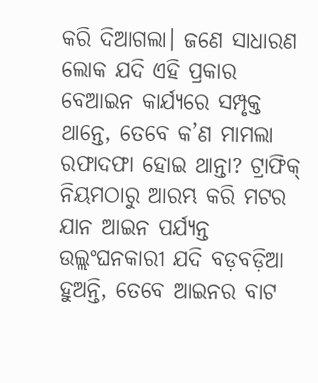କରି ଦିଆଗଲା। ଜଣେ ସାଧାରଣ ଲୋକ ଯଦି ଏହି ପ୍ରକାର ବେଆଇନ କାର୍ଯ୍ୟରେ ସମ୍ପୃକ୍ତ ଥାନ୍ତେ, ତେବେ କ’ଣ ମାମଲା ରଫାଦଫା ହୋଇ ଥାନ୍ତା? ଟ୍ରାଫିକ୍‌ ନିୟମଠାରୁ ଆରମ୍ଭ କରି ମଟର ଯାନ ଆଇନ ପର୍ଯ୍ୟନ୍ତ ଉଲ୍ଲଂଘନକାରୀ ଯଦି ବଡ଼ବଡ଼ିଆ ହୁଅନ୍ତି, ତେବେ ଆଇନର ବାଟ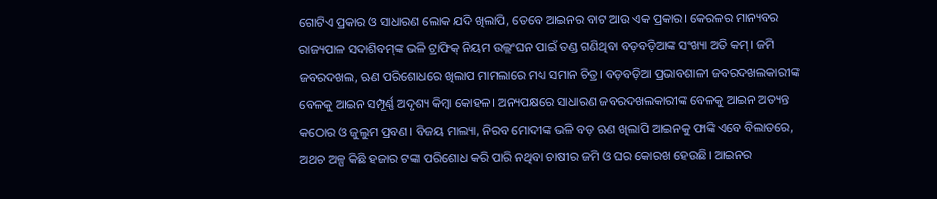ଗୋଟିଏ ପ୍ରକାର ଓ ସାଧାରଣ ଲୋକ ଯଦି ଖିଲାପି, ତେବେ ଆଇନର ବାଟ ଆଉ ଏକ ପ୍ରକାର। କେରଳର ମାନ୍ୟବର ରାଜ୍ୟପାଳ ସଦାଶିବମ୍‌ଙ୍କ ଭଳି ଟ୍ରାଫିକ୍‌ ନିୟମ ଉଲ୍ଲଂଘନ ପାଇଁ ତଣ୍ଡ ଗଣିଥିବା ବଡ଼ବଡ଼ିଆଙ୍କ ସଂଖ୍ୟା ଅତି କମ୍‌। ଜମି ଜବରଦଖଲ, ଋଣ ପରିଶୋଧରେ ଖିଲାପ ମାମଲାରେ ମଧ୍ୟ ସମାନ ଚିତ୍ର। ବଡ଼ବଡ଼ିଆ ପ୍ରଭାବଶାଳୀ ଜବରଦଖଲକାରୀଙ୍କ ବେଳକୁ ଆଇନ ସମ୍ପୂର୍ଣ୍ଣ ଅଦୃଶ୍ୟ କିମ୍ବା କୋହଳ। ଅନ୍ୟପକ୍ଷରେ ସାଧାରଣ ଜବରଦଖଲକାରୀଙ୍କ ବେଳକୁ ଆଇନ ଅତ୍ୟନ୍ତ କଠୋର ଓ ଜୁଲୁମ ପ୍ରବଣ। ବିଜୟ ମାଲ୍ୟା, ନିରବ ମୋଦୀଙ୍କ ଭଳି ବଡ଼ ଋଣ ଖିଲାପି ଆଇନକୁ ଫାଙ୍କି ଏବେ ବିଲାତରେ, ଅଥଚ ଅଳ୍ପ କିଛି ହଜାର ଟଙ୍କା ପରିଶୋଧ କରି ପାରି ନଥିବା ଚାଷୀର ଜମି ଓ ଘର କୋରଖ ହେଉଛି। ଆଇନର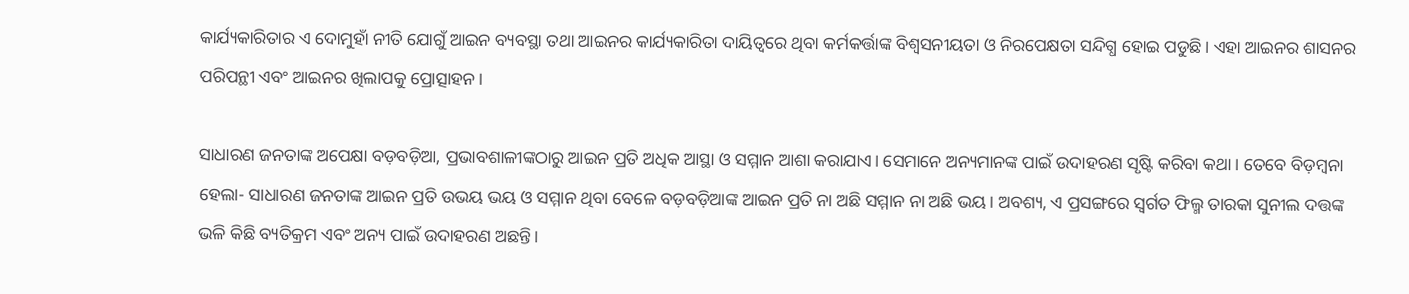କାର୍ଯ୍ୟକାରିତାର ଏ ଦୋମୁହାଁ ନୀତି ଯୋଗୁଁ ଆଇନ ବ୍ୟବସ୍ଥା ତଥା ଆଇନର କାର୍ଯ୍ୟକାରିତା ଦାୟିତ୍ୱରେ ଥିବା କର୍ମକର୍ତ୍ତାଙ୍କ ବିଶ୍ୱସନୀୟତା ଓ ନିରପେକ୍ଷତା ସନ୍ଦିଗ୍ଧ ହୋଇ ପଡୁଛି। ଏହା ଆଇନର ଶାସନର ପରିପନ୍ଥୀ ଏବଂ ଆଇନର ଖିଲାପକୁ ପ୍ରୋତ୍ସାହନ।

ସାଧାରଣ ଜନତାଙ୍କ ଅପେକ୍ଷା ବଡ଼ବଡ଼ିଆ, ପ୍ରଭାବଶାଳୀଙ୍କଠାରୁ ଆଇନ ପ୍ରତି ଅଧିକ ଆସ୍ଥା ଓ ସମ୍ମାନ ଆଶା କରାଯାଏ। ସେମାନେ ଅନ୍ୟମାନଙ୍କ ପାଇଁ ଉଦାହରଣ ସୃଷ୍ଟି କରିବା କଥା। ତେବେ ବିଡ଼ମ୍ବନା ହେଲା- ସାଧାରଣ ଜନତାଙ୍କ ଆଇନ ପ୍ରତି ଉଭୟ ଭୟ ଓ ସମ୍ମାନ ଥିବା ବେଳେ ବଡ଼ବଡ଼ିଆଙ୍କ ଆଇନ ପ୍ରତି ନା ଅଛି ସମ୍ମାନ ନା ଅଛି ଭୟ। ଅବଶ୍ୟ, ଏ ପ୍ରସଙ୍ଗରେ ସ୍ୱର୍ଗତ ଫିଲ୍ମ ତାରକା ସୁନୀଲ ଦତ୍ତଙ୍କ ଭଳି କିଛି ବ୍ୟତିକ୍ରମ ଏବଂ ଅନ୍ୟ ପାଇଁ ଉଦାହରଣ ଅଛନ୍ତି।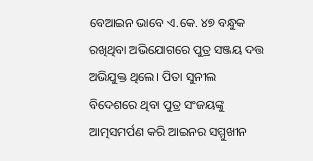ବେଆଇନ ଭାବେ ଏ.କେ. ୪୭ ବନ୍ଧୁକ ରଖିଥିବା ଅଭିଯୋଗରେ ପୁତ୍ର ସଞ୍ଜୟ ଦତ୍ତ ଅଭିଯୁକ୍ତ ଥିଲେ। ପିତା ସୁନୀଲ ବିଦେଶରେ ଥିବା ପୁତ୍ର ସଂଜୟଙ୍କୁ ଆତ୍ମସମର୍ପଣ କରି ଆଇନର ସମ୍ମୁଖୀନ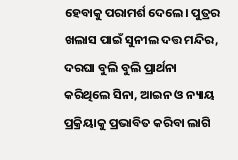ହେବାକୁ ପରାମର୍ଶ ଦେଲେ। ପୁତ୍ରର ଖଲାସ ପାଇଁ ସୁନୀଲ ଦତ୍ତ ମନ୍ଦିର, ଦରଘା ବୁଲି ବୁଲି ପ୍ରାର୍ଥନା କରିଥିଲେ ସିନା, ଆଇନ ଓ ନ୍ୟାୟ ପ୍ରକ୍ରିୟାକୁ ପ୍ରଭାବିତ କରିବା ଲାଗି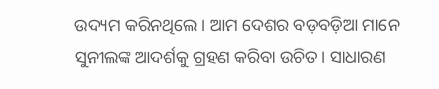ଉଦ୍ୟମ କରିନଥିଲେ। ଆମ ଦେଶର ବଡ଼ବଡ଼ିଆ ମାନେ ସୁନୀଲଙ୍କ ଆଦର୍ଶକୁ ଗ୍ରହଣ କରିବା ଉଚିତ। ସାଧାରଣ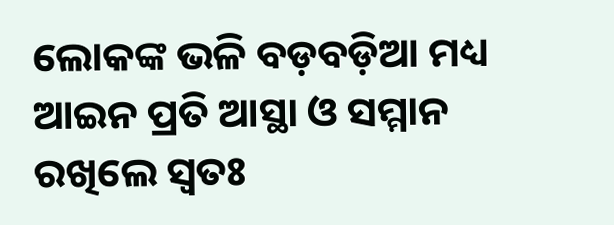ଲୋକଙ୍କ ଭଳି ବଡ଼ବଡ଼ିଆ ମଧ୍ୟ ଆଇନ ପ୍ରତି ଆସ୍ଥା ଓ ସମ୍ମାନ ରଖିଲେ ସ୍ୱତଃ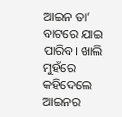ଆଇନ ତା’ ବାଟରେ ଯାଇ ପାରିବ। ଖାଲି ମୁହଁରେ କହିଦେଲେ ଆଇନର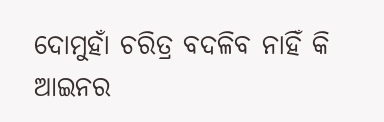ଦୋମୁହାଁ ଚରିତ୍ର ବଦଳିବ ନାହିଁ କି ଆଇନର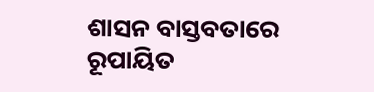ଶାସନ ବାସ୍ତବତାରେ ରୂପାୟିତ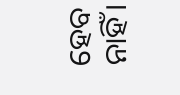ହେବ ନାହିଁ।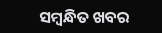ସମ୍ବନ୍ଧିତ ଖବର